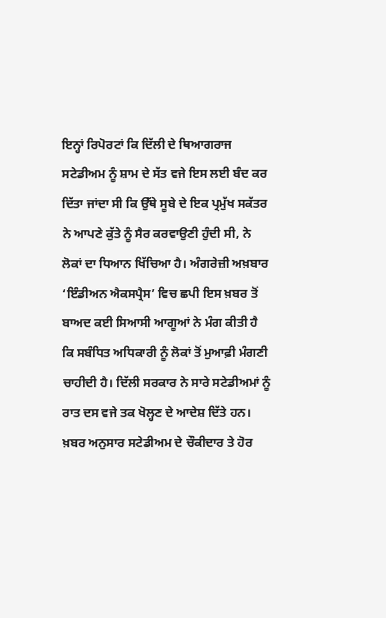ਇਨ੍ਹਾਂ ਰਿਪੋਰਟਾਂ ਕਿ ਦਿੱਲੀ ਦੇ ਥਿਆਗਰਾਜ ਸਟੇਡੀਅਮ ਨੂੰ ਸ਼ਾਮ ਦੇ ਸੱਤ ਵਜੇ ਇਸ ਲਈ ਬੰਦ ਕਰ ਦਿੱਤਾ ਜਾਂਦਾ ਸੀ ਕਿ ਉੱਥੇ ਸੂਬੇ ਦੇ ਇਕ ਪ੍ਰਮੁੱਖ ਸਕੱਤਰ ਨੇ ਆਪਣੇ ਕੁੱਤੇ ਨੂੰ ਸੈਰ ਕਰਵਾਉਣੀ ਹੁੰਦੀ ਸੀ, ਨੇ ਲੋਕਾਂ ਦਾ ਧਿਆਨ ਖਿੱਚਿਆ ਹੈ। ਅੰਗਰੇਜ਼ੀ ਅਖ਼ਬਾਰ ‘ਇੰਡੀਅਨ ਐਕਸਪ੍ਰੈਸ’ ਵਿਚ ਛਪੀ ਇਸ ਖ਼ਬਰ ਤੋਂ ਬਾਅਦ ਕਈ ਸਿਆਸੀ ਆਗੂਆਂ ਨੇ ਮੰਗ ਕੀਤੀ ਹੈ ਕਿ ਸਬੰਧਿਤ ਅਧਿਕਾਰੀ ਨੂੰ ਲੋਕਾਂ ਤੋਂ ਮੁਆਫ਼ੀ ਮੰਗਣੀ ਚਾਹੀਦੀ ਹੈ। ਦਿੱਲੀ ਸਰਕਾਰ ਨੇ ਸਾਰੇ ਸਟੇਡੀਅਮਾਂ ਨੂੰ ਰਾਤ ਦਸ ਵਜੇ ਤਕ ਖੋਲ੍ਹਣ ਦੇ ਆਦੇਸ਼ ਦਿੱਤੇ ਹਨ। ਖ਼ਬਰ ਅਨੁਸਾਰ ਸਟੇਡੀਅਮ ਦੇ ਚੌਕੀਦਾਰ ਤੇ ਹੋਰ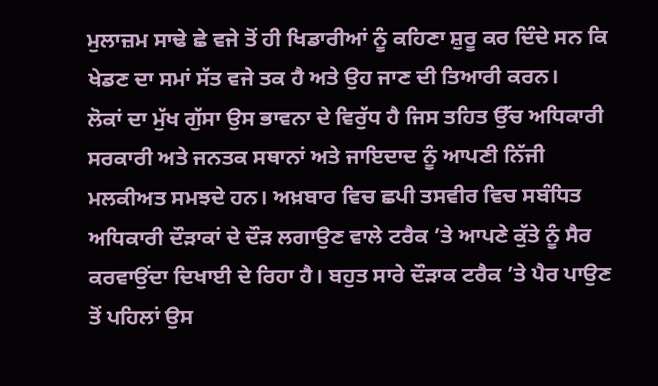ਮੁਲਾਜ਼ਮ ਸਾਢੇ ਛੇ ਵਜੇ ਤੋਂ ਹੀ ਖਿਡਾਰੀਆਂ ਨੂੰ ਕਹਿਣਾ ਸ਼ੁਰੂ ਕਰ ਦਿੰਦੇ ਸਨ ਕਿ ਖੇਡਣ ਦਾ ਸਮਾਂ ਸੱਤ ਵਜੇ ਤਕ ਹੈ ਅਤੇ ਉਹ ਜਾਣ ਦੀ ਤਿਆਰੀ ਕਰਨ।
ਲੋਕਾਂ ਦਾ ਮੁੱਖ ਗੁੱਸਾ ਉਸ ਭਾਵਨਾ ਦੇ ਵਿਰੁੱਧ ਹੈ ਜਿਸ ਤਹਿਤ ਉੱਚ ਅਧਿਕਾਰੀ ਸਰਕਾਰੀ ਅਤੇ ਜਨਤਕ ਸਥਾਨਾਂ ਅਤੇ ਜਾਇਦਾਦ ਨੂੰ ਆਪਣੀ ਨਿੱਜੀ ਮਲਕੀਅਤ ਸਮਝਦੇ ਹਨ। ਅਖ਼ਬਾਰ ਵਿਚ ਛਪੀ ਤਸਵੀਰ ਵਿਚ ਸਬੰਧਿਤ ਅਧਿਕਾਰੀ ਦੌੜਾਕਾਂ ਦੇ ਦੌੜ ਲਗਾਉਣ ਵਾਲੇ ਟਰੈਕ ’ਤੇ ਆਪਣੇ ਕੁੱਤੇ ਨੂੰ ਸੈਰ ਕਰਵਾਉਂਦਾ ਦਿਖਾਈ ਦੇ ਰਿਹਾ ਹੈ। ਬਹੁਤ ਸਾਰੇ ਦੌੜਾਕ ਟਰੈਕ ’ਤੇ ਪੈਰ ਪਾਉਣ ਤੋਂ ਪਹਿਲਾਂ ਉਸ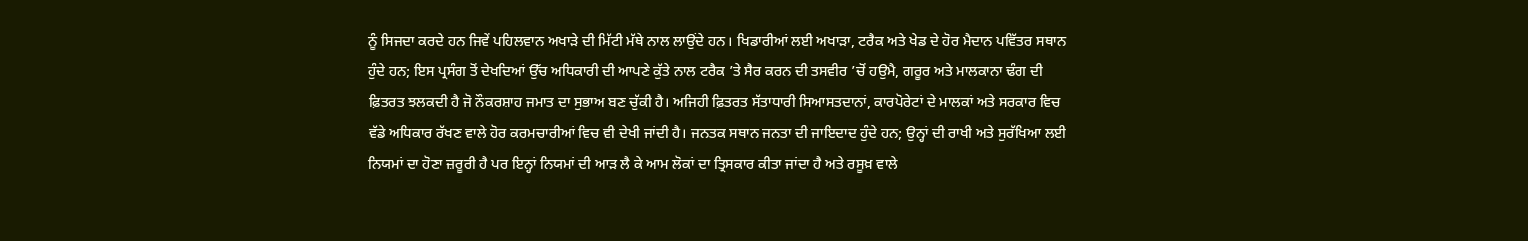ਨੂੰ ਸਿਜਦਾ ਕਰਦੇ ਹਨ ਜਿਵੇਂ ਪਹਿਲਵਾਨ ਅਖਾੜੇ ਦੀ ਮਿੱਟੀ ਮੱਥੇ ਨਾਲ ਲਾਉਂਦੇ ਹਨ। ਖਿਡਾਰੀਆਂ ਲਈ ਅਖਾੜਾ, ਟਰੈਕ ਅਤੇ ਖੇਡ ਦੇ ਹੋਰ ਮੈਦਾਨ ਪਵਿੱਤਰ ਸਥਾਨ ਹੁੰਦੇ ਹਨ; ਇਸ ਪ੍ਰਸੰਗ ਤੋਂ ਦੇਖਦਿਆਂ ਉੱਚ ਅਧਿਕਾਰੀ ਦੀ ਆਪਣੇ ਕੁੱਤੇ ਨਾਲ ਟਰੈਕ ’ਤੇ ਸੈਰ ਕਰਨ ਦੀ ਤਸਵੀਰ ’ਚੋਂ ਹਉਮੈ, ਗਰੂਰ ਅਤੇ ਮਾਲਕਾਨਾ ਢੰਗ ਦੀ ਫ਼ਿਤਰਤ ਝਲਕਦੀ ਹੈ ਜੋ ਨੌਕਰਸ਼ਾਹ ਜਮਾਤ ਦਾ ਸੁਭਾਅ ਬਣ ਚੁੱਕੀ ਹੈ। ਅਜਿਹੀ ਫ਼ਿਤਰਤ ਸੱਤਾਧਾਰੀ ਸਿਆਸਤਦਾਨਾਂ, ਕਾਰਪੋਰੇਟਾਂ ਦੇ ਮਾਲਕਾਂ ਅਤੇ ਸਰਕਾਰ ਵਿਚ ਵੱਡੇ ਅਧਿਕਾਰ ਰੱਖਣ ਵਾਲੇ ਹੋਰ ਕਰਮਚਾਰੀਆਂ ਵਿਚ ਵੀ ਦੇਖੀ ਜਾਂਦੀ ਹੈ। ਜਨਤਕ ਸਥਾਨ ਜਨਤਾ ਦੀ ਜਾਇਦਾਦ ਹੁੰਦੇ ਹਨ; ਉਨ੍ਹਾਂ ਦੀ ਰਾਖੀ ਅਤੇ ਸੁਰੱਖਿਆ ਲਈ ਨਿਯਮਾਂ ਦਾ ਹੋਣਾ ਜ਼ਰੂਰੀ ਹੈ ਪਰ ਇਨ੍ਹਾਂ ਨਿਯਮਾਂ ਦੀ ਆੜ ਲੈ ਕੇ ਆਮ ਲੋਕਾਂ ਦਾ ਤ੍ਰਿਸਕਾਰ ਕੀਤਾ ਜਾਂਦਾ ਹੈ ਅਤੇ ਰਸੂਖ਼ ਵਾਲੇ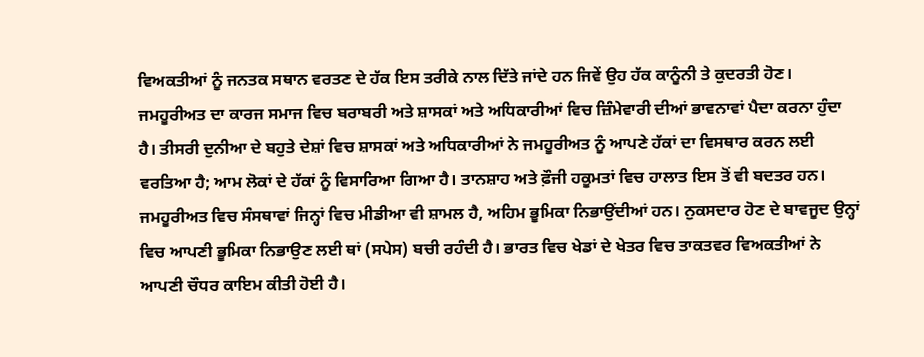ਵਿਅਕਤੀਆਂ ਨੂੰ ਜਨਤਕ ਸਥਾਨ ਵਰਤਣ ਦੇ ਹੱਕ ਇਸ ਤਰੀਕੇ ਨਾਲ ਦਿੱਤੇ ਜਾਂਦੇ ਹਨ ਜਿਵੇਂ ਉਹ ਹੱਕ ਕਾਨੂੰਨੀ ਤੇ ਕੁਦਰਤੀ ਹੋਣ।
ਜਮਹੂਰੀਅਤ ਦਾ ਕਾਰਜ ਸਮਾਜ ਵਿਚ ਬਰਾਬਰੀ ਅਤੇ ਸ਼ਾਸਕਾਂ ਅਤੇ ਅਧਿਕਾਰੀਆਂ ਵਿਚ ਜ਼ਿੰਮੇਵਾਰੀ ਦੀਆਂ ਭਾਵਨਾਵਾਂ ਪੈਦਾ ਕਰਨਾ ਹੁੰਦਾ ਹੈ। ਤੀਸਰੀ ਦੁਨੀਆ ਦੇ ਬਹੁਤੇ ਦੇਸ਼ਾਂ ਵਿਚ ਸ਼ਾਸਕਾਂ ਅਤੇ ਅਧਿਕਾਰੀਆਂ ਨੇ ਜਮਹੂਰੀਅਤ ਨੂੰ ਆਪਣੇ ਹੱਕਾਂ ਦਾ ਵਿਸਥਾਰ ਕਰਨ ਲਈ ਵਰਤਿਆ ਹੈ; ਆਮ ਲੋਕਾਂ ਦੇ ਹੱਕਾਂ ਨੂੰ ਵਿਸਾਰਿਆ ਗਿਆ ਹੈ। ਤਾਨਸ਼ਾਹ ਅਤੇ ਫ਼ੌਜੀ ਹਕੂਮਤਾਂ ਵਿਚ ਹਾਲਾਤ ਇਸ ਤੋਂ ਵੀ ਬਦਤਰ ਹਨ। ਜਮਹੂਰੀਅਤ ਵਿਚ ਸੰਸਥਾਵਾਂ ਜਿਨ੍ਹਾਂ ਵਿਚ ਮੀਡੀਆ ਵੀ ਸ਼ਾਮਲ ਹੈ, ਅਹਿਮ ਭੂਮਿਕਾ ਨਿਭਾਉਂਦੀਆਂ ਹਨ। ਨੁਕਸਦਾਰ ਹੋਣ ਦੇ ਬਾਵਜੂਦ ਉਨ੍ਹਾਂ ਵਿਚ ਆਪਣੀ ਭੂਮਿਕਾ ਨਿਭਾਉਣ ਲਈ ਥਾਂ (ਸਪੇਸ) ਬਚੀ ਰਹੰਦੀ ਹੈ। ਭਾਰਤ ਵਿਚ ਖੇਡਾਂ ਦੇ ਖੇਤਰ ਵਿਚ ਤਾਕਤਵਰ ਵਿਅਕਤੀਆਂ ਨੇ ਆਪਣੀ ਚੌਧਰ ਕਾਇਮ ਕੀਤੀ ਹੋਈ ਹੈ।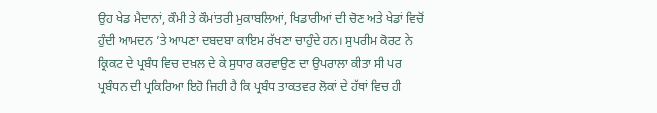ਉਹ ਖੇਡ ਮੈਦਾਨਾਂ, ਕੌਮੀ ਤੇ ਕੌਮਾਂਤਰੀ ਮੁਕਾਬਲਿਆਂ, ਖਿਡਾਰੀਆਂ ਦੀ ਚੋਣ ਅਤੇ ਖੇਡਾਂ ਵਿਚੋਂ ਹੁੰਦੀ ਆਮਦਨ ’ਤੇ ਆਪਣਾ ਦਬਦਬਾ ਕਾਇਮ ਰੱਖਣਾ ਚਾਹੁੰਦੇ ਹਨ। ਸੁਪਰੀਮ ਕੋਰਟ ਨੇ ਕ੍ਰਿਕਟ ਦੇ ਪ੍ਰਬੰਧ ਵਿਚ ਦਖ਼ਲ ਦੇ ਕੇ ਸੁਧਾਰ ਕਰਵਾਉਣ ਦਾ ਉਪਰਾਲਾ ਕੀਤਾ ਸੀ ਪਰ ਪ੍ਰਬੰਧਨ ਦੀ ਪ੍ਰਕਿਰਿਆ ਇਹੋ ਜਿਹੀ ਹੈ ਕਿ ਪ੍ਰਬੰਧ ਤਾਕਤਵਰ ਲੋਕਾਂ ਦੇ ਹੱਥਾਂ ਵਿਚ ਹੀ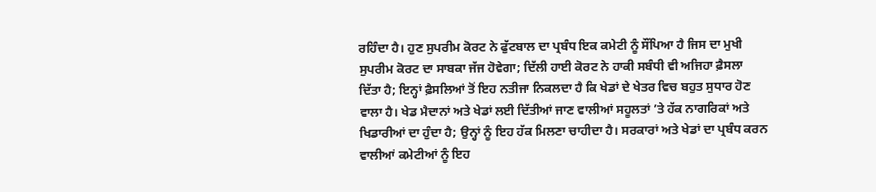ਰਹਿੰਦਾ ਹੈ। ਹੁਣ ਸੁਪਰੀਮ ਕੋਰਟ ਨੇ ਫੁੱਟਬਾਲ ਦਾ ਪ੍ਰਬੰਧ ਇਕ ਕਮੇਟੀ ਨੂੰ ਸੌਂਪਿਆ ਹੈ ਜਿਸ ਦਾ ਮੁਖੀ ਸੁਪਰੀਮ ਕੋਰਟ ਦਾ ਸਾਬਕਾ ਜੱਜ ਹੋਵੇਗਾ; ਦਿੱਲੀ ਹਾਈ ਕੋਰਟ ਨੇ ਹਾਕੀ ਸਬੰਧੀ ਵੀ ਅਜਿਹਾ ਫ਼ੈਸਲਾ ਦਿੱਤਾ ਹੈ; ਇਨ੍ਹਾਂ ਫ਼ੈਸਲਿਆਂ ਤੋਂ ਇਹ ਨਤੀਜਾ ਨਿਕਲਦਾ ਹੈ ਕਿ ਖੇਡਾਂ ਦੇ ਖੇਤਰ ਵਿਚ ਬਹੁਤ ਸੁਧਾਰ ਹੋਣ ਵਾਲਾ ਹੈ। ਖੇਡ ਮੈਦਾਨਾਂ ਅਤੇ ਖੇਡਾਂ ਲਈ ਦਿੱਤੀਆਂ ਜਾਣ ਵਾਲੀਆਂ ਸਹੂਲਤਾਂ ’ਤੇ ਹੱਕ ਨਾਗਰਿਕਾਂ ਅਤੇ ਖਿਡਾਰੀਆਂ ਦਾ ਹੁੰਦਾ ਹੈ; ਉਨ੍ਹਾਂ ਨੂੰ ਇਹ ਹੱਕ ਮਿਲਣਾ ਚਾਹੀਦਾ ਹੈ। ਸਰਕਾਰਾਂ ਅਤੇ ਖੇਡਾਂ ਦਾ ਪ੍ਰਬੰਧ ਕਰਨ ਵਾਲੀਆਂ ਕਮੇਟੀਆਂ ਨੂੰ ਇਹ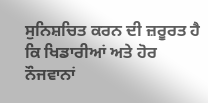ਸੁਨਿਸ਼ਚਿਤ ਕਰਨ ਦੀ ਜ਼ਰੂਰਤ ਹੈ ਕਿ ਖਿਡਾਰੀਆਂ ਅਤੇ ਹੋਰ ਨੌਜਵਾਨਾਂ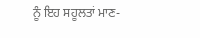ਨੂੰ ਇਹ ਸਹੂਲਤਾਂ ਮਾਣ-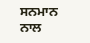ਸਨਮਾਨ ਨਾਲ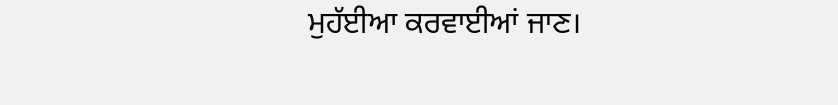ਮੁਹੱਈਆ ਕਰਵਾਈਆਂ ਜਾਣ।